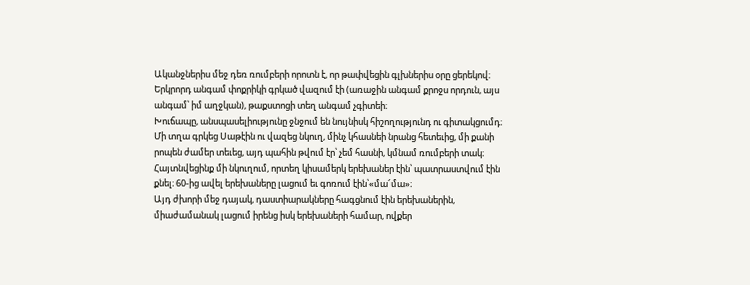Ականջներիս մեջ դեռ ռումբերի որոտն է, որ թափվեցին գլխներիս օրը ցերեկով։ Երկրորդ անգամ փոքրիկի գրկած վազում էի (առաջին անգամ քրոջս որդուն, այս անգամ՝ իմ աղջկան), թաքստոցի տեղ անգամ չգիտեի։
Խուճապը, անսպասելիությունը ջնջում են նույնիսկ հիշողությունդ ու գիտակցումդ։ Մի տղա գրկեց Սաթէին ու վազեց նկուղ, մինչ կհասնեի նրանց հետեւից, մի քանի րոպեն ժամեր տեւեց, այդ պահին թվում էր՝ չեմ հասնի, կմնամ ռումբերի տակ։
Հայտնվեցինք մի նկուղում, որտեղ կիսամերկ երեխաներ էին՝ պատրաստվում էին քնել։ 60-ից ավել երեխաները լացում եւ գոռում էին՝«մա՜մա»։
Այդ ժխորի մեջ դայակ, դաստիարակները հագցնում էին երեխաներին, միաժամանակ լացում իրենց իսկ երեխաների համար, ովքեր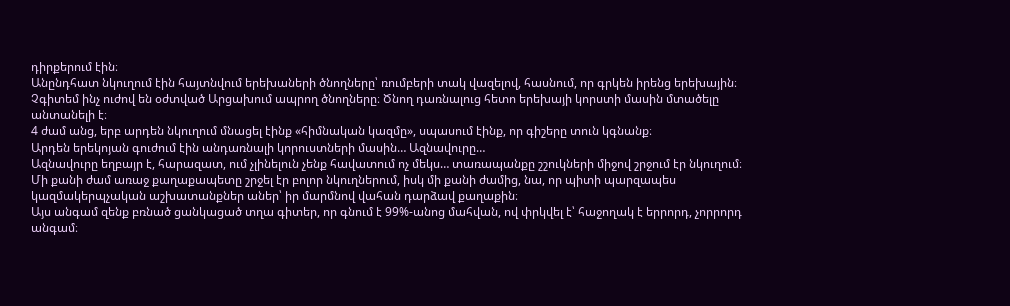դիրքերում էին։
Անընդհատ նկուղում էին հայտնվում երեխաների ծնողները՝ ռումբերի տակ վազելով, հասնում, որ գրկեն իրենց երեխային։
Չգիտեմ ինչ ուժով են օժտված Արցախում ապրող ծնողները։ Ծնող դառնալուց հետո երեխայի կորստի մասին մտածելը անտանելի է։
4 ժամ անց, երբ արդեն նկուղում մնացել էինք «հիմնական կազմը», սպասում էինք, որ գիշերը տուն կգնանք։
Արդեն երեկոյան գուժում էին անդառնալի կորուստների մասին… Ազնավուրը…
Ազնավուրը եղբայր է, հարազատ, ում չլինելուն չենք հավատում ոչ մեկս… տառապանքը շշուկների միջով շրջում էր նկուղում։
Մի քանի ժամ առաջ քաղաքապետը շրջել էր բոլոր նկուղներում, իսկ մի քանի ժամից, նա, որ պիտի պարզապես կազմակերպչական աշխատանքներ աներ՝ իր մարմնով վահան դարձավ քաղաքին։
Այս անգամ զենք բռնած ցանկացած տղա գիտեր, որ գնում է 99%-անոց մահվան, ով փրկվել է՝ հաջողակ է երրորդ, չորրորդ անգամ։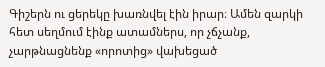Գիշերն ու ցերեկը խառնվել էին իրար։ Ամեն զարկի հետ սեղմում էինք ատամներս, որ չճչանք, չարթնացնենք «որոտից» վախեցած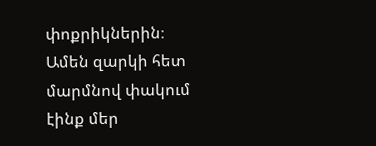փոքրիկներին։ Ամեն զարկի հետ մարմնով փակում էինք մեր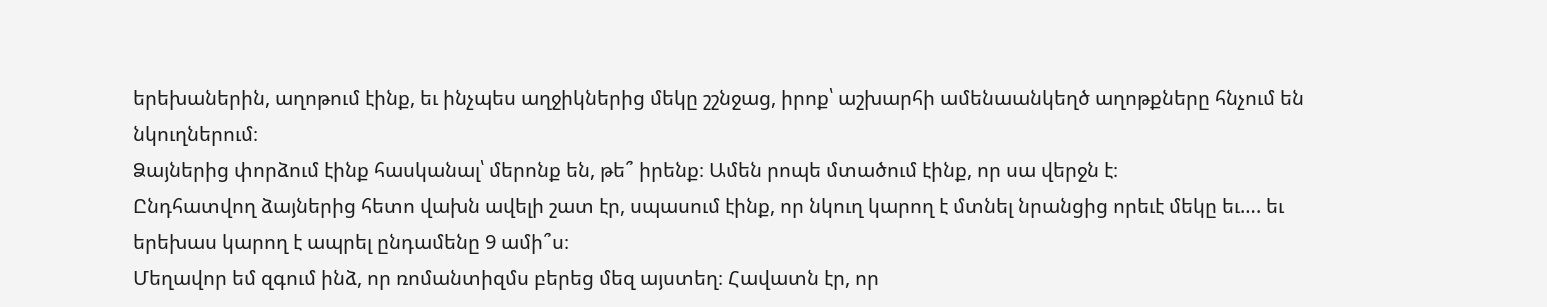երեխաներին, աղոթում էինք, եւ ինչպես աղջիկներից մեկը շշնջաց, իրոք՝ աշխարհի ամենաանկեղծ աղոթքները հնչում են նկուղներում։
Ձայներից փորձում էինք հասկանալ՝ մերոնք են, թե՞ իրենք։ Ամեն րոպե մտածում էինք, որ սա վերջն է։
Ընդհատվող ձայներից հետո վախն ավելի շատ էր, սպասում էինք, որ նկուղ կարող է մտնել նրանցից որեւէ մեկը եւ…. եւ երեխաս կարող է ապրել ընդամենը 9 ամի՞ս։
Մեղավոր եմ զգում ինձ, որ ռոմանտիզմս բերեց մեզ այստեղ։ Հավատն էր, որ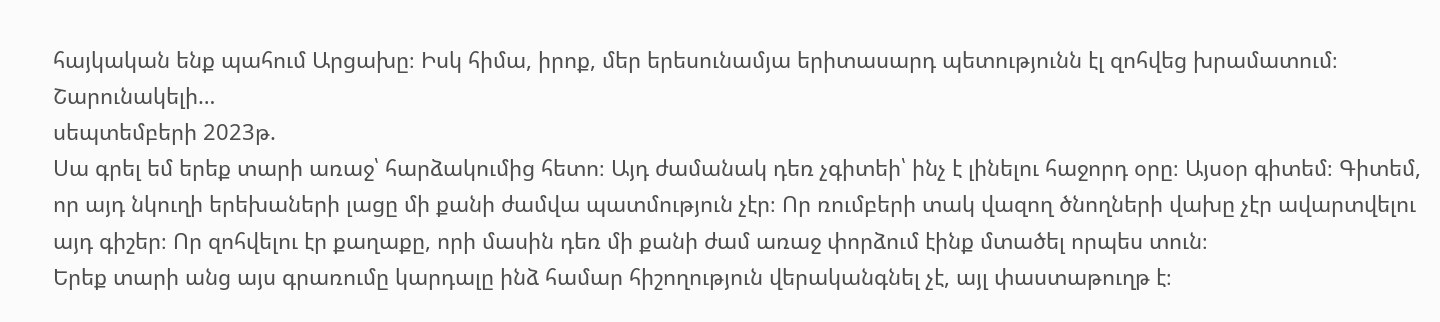հայկական ենք պահում Արցախը։ Իսկ հիմա, իրոք, մեր երեսունամյա երիտասարդ պետությունն էլ զոհվեց խրամատում։
Շարունակելի…
սեպտեմբերի 2023թ.
Սա գրել եմ երեք տարի առաջ՝ հարձակումից հետո։ Այդ ժամանակ դեռ չգիտեի՝ ինչ է լինելու հաջորդ օրը։ Այսօր գիտեմ։ Գիտեմ, որ այդ նկուղի երեխաների լացը մի քանի ժամվա պատմություն չէր։ Որ ռումբերի տակ վազող ծնողների վախը չէր ավարտվելու այդ գիշեր։ Որ զոհվելու էր քաղաքը, որի մասին դեռ մի քանի ժամ առաջ փորձում էինք մտածել որպես տուն։
Երեք տարի անց այս գրառումը կարդալը ինձ համար հիշողություն վերականգնել չէ, այլ փաստաթուղթ է։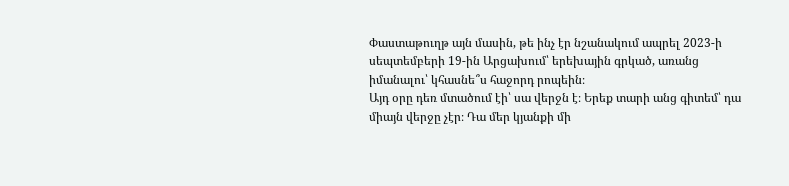Փաստաթուղթ այն մասին, թե ինչ էր նշանակում ապրել 2023-ի սեպտեմբերի 19-ին Արցախում՝ երեխային գրկած, առանց իմանալու՝ կհասնե՞ս հաջորդ րոպեին։
Այդ օրը դեռ մտածում էի՝ սա վերջն է։ Երեք տարի անց գիտեմ՝ դա միայն վերջը չէր։ Դա մեր կյանքի մի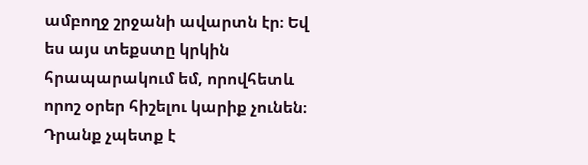ամբողջ շրջանի ավարտն էր։ Եվ ես այս տեքստը կրկին հրապարակում եմ, որովհետև որոշ օրեր հիշելու կարիք չունեն։ Դրանք չպետք է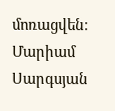մոռացվեն։
Մարիամ Սարգսյան